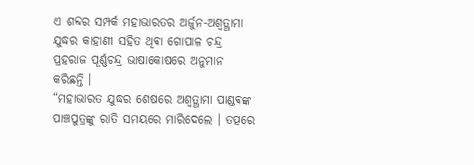ଏ ଶବ୍ଦର ସମ୍ପର୍କ ମହାଭାରତର ଅର୍ଜୁନ-ଅଶ୍ବତ୍ଥାମା ଯୁଦ୍ଧର କାହାଣୀ ସହିତ ଥିଵା ଗୋପାଳ ଚନ୍ଦ୍ର ପ୍ରହରାଜ ପୂର୍ଣ୍ଣଚନ୍ଦ୍ର ଭାଷାକୋଷରେ ଅନୁମାନ କରିଛନ୍ତି ।
“ମହାଭାରତ ଯୁଦ୍ଧର ଶେଷରେ ଅଶ୍ଵତ୍ଥାମା ପାଣ୍ଡଵଙ୍କ ପାଞ୍ଚପୁତ୍ରଙ୍କୁ ରାତି ସମୟରେ ମାରିଦେଲେ । ତତ୍ପରେ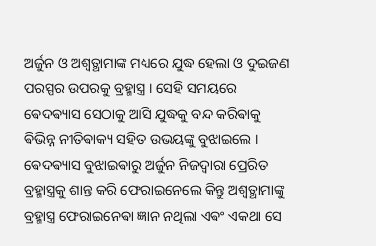ଅର୍ଜୁନ ଓ ଅଶ୍ଵତ୍ଥାମାଙ୍କ ମଧ୍ୟରେ ଯୁଦ୍ଧ ହେଲା ଓ ଦୁଇଜଣ ପରସ୍ପର ଉପରକୁ ବ୍ରହ୍ମାସ୍ତ୍ର । ସେହି ସମୟରେ ଵେଦଵ୍ୟାସ ସେଠାକୁ ଆସି ଯୁଦ୍ଧକୁ ବନ୍ଦ କରିଵାକୁ ଵିଭିନ୍ନ ନୀତିଵାକ୍ୟ ସହିତ ଉଭୟଙ୍କୁ ବୁଝାଇଲେ । ଵେଦଵ୍ୟାସ ବୁଝାଇଵାରୁ ଅର୍ଜୁନ ନିଜଦ୍ଵାରା ପ୍ରେରିତ ବ୍ରହ୍ମାସ୍ତ୍ରକୁ ଶାନ୍ତ କରି ଫେରାଇନେଲେ କିନ୍ତୁ ଅଶ୍ଵତ୍ଥାମାଙ୍କୁ ବ୍ରହ୍ମାସ୍ତ୍ର ଫେରାଇନେଵା ଜ୍ଞାନ ନଥିଲା ଏଵଂ ଏକଥା ସେ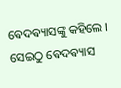ଵେଦଵ୍ୟାସଙ୍କୁ କହିଲେ । ସେଇଠୁ ଵେଦଵ୍ୟାସ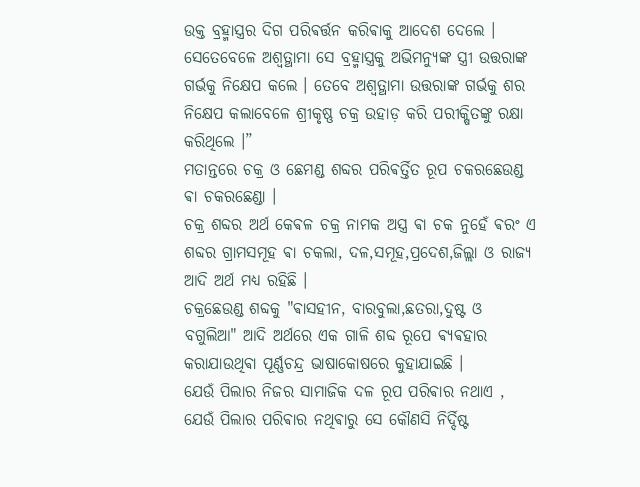ଉକ୍ତ ବ୍ରହ୍ମାସ୍ତ୍ରର ଦିଗ ପରିଵର୍ତ୍ତନ କରିଵାକୁ ଆଦେଶ ଦେଲେ । ସେତେବେଳେ ଅଶ୍ଵତ୍ଥାମା ସେ ବ୍ରହ୍ମାସ୍ତ୍ରକୁ ଅଭିମନ୍ୟୁଙ୍କ ସ୍ତ୍ରୀ ଉତ୍ତରାଙ୍କ ଗର୍ଭକୁ ନିକ୍ଷେପ କଲେ । ତେବେ ଅଶ୍ବତ୍ଥାମା ଉତ୍ତରାଙ୍କ ଗର୍ଭକୁ ଶର ନିକ୍ଷେପ କଲାବେଳେ ଶ୍ରୀକୃଷ୍ଣ ଚକ୍ର ଉହାଡ଼ କରି ପରୀକ୍ଷିତଙ୍କୁ ରକ୍ଷା କରିଥିଲେ ।”
ମତାନ୍ତରେ ଚକ୍ର ଓ ଛେମଣ୍ଡ ଶବ୍ଦର ପରିଵର୍ତ୍ତିତ ରୂପ ଚକରଛେଉଣ୍ଡ ଵା ଚକରଛେଣ୍ଡା ।
ଚକ୍ର ଶବ୍ଦର ଅର୍ଥ କେଵଳ ଚକ୍ର ନାମକ ଅସ୍ତ୍ର ଵା ଚକ ନୁହେଁ ଵରଂ ଏ ଶବ୍ଦର ଗ୍ରାମସମୂହ ଵା ଚକଲା, ଦଳ,ସମୂହ,ପ୍ରଦେଶ,ଜିଲ୍ଲା ଓ ରାଜ୍ଯ ଆଦି ଅର୍ଥ ମଧ୍ୟ ରହିଛି ।
ଚକ୍ରଛେଉଣ୍ଡ ଶବ୍ଦକୁ "ଵାସହୀନ, ବାରବୁଲା,ଛତରା,ଦୁଷ୍ଟ ଓ ବଗୁଲିଆ" ଆଦି ଅର୍ଥରେ ଏକ ଗାଳି ଶବ୍ଦ ରୂପେ ଵ୍ୟଵହାର କରାଯାଉଥିଵା ପୂର୍ଣ୍ଣଚନ୍ଦ୍ର ଭାଷାକୋଷରେ କୁହାଯାଇଛି ।
ଯେଉଁ ପିଲାର ନିଜର ସାମାଜିକ ଦଳ ରୂପ ପରିଵାର ନଥାଏ , ଯେଉଁ ପିଲାର ପରିଵାର ନଥିଵାରୁ ସେ କୌଣସି ନିର୍ଦ୍ଦିଷ୍ଟ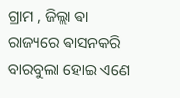ଗ୍ରାମ , ଜିଲ୍ଲା ଵା ରାଜ୍ୟରେ ଵାସନକରି ବାରବୁଲା ହୋଇ ଏଣେ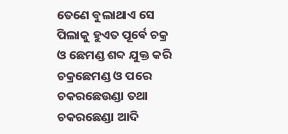ତେଣେ ବୁଲାଥାଏ ସେ ପିଲାକୁ ହୁଏତ ପୂର୍ଵେ ଚକ୍ର ଓ ଛେମଣ୍ଡ ଶବ୍ଦ ଯୁକ୍ତ କରି ଚକ୍ରଛେମଣ୍ଡ ଓ ପରେ ଚକରଛେଉଣ୍ଡା ତଥା ଚକରଛେଣ୍ଡା ଆଦି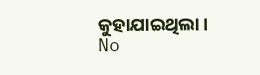କୁହାଯାଇଥିଲା ।
No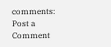comments:
Post a Comment